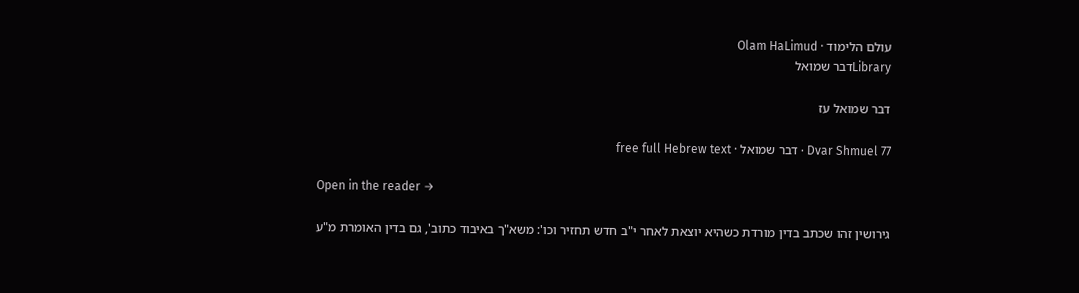עולם הלימוד · Olam HaLimud
Libraryדבר שמואל

דבר שמואל עז

Dvar Shmuel 77 · דבר שמואל · free full Hebrew text

Open in the reader →

גירושין זהו שכתב בדין מורדת כשהיא יוצאת לאחר י"ב חדש תחזיר וכו': משא"ך באיבוד כתוב', גם בדין האומרת מ"ע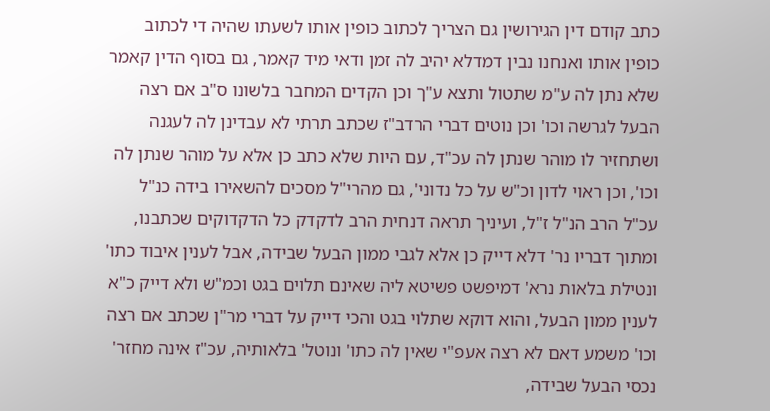כתב קודם דין הגירושין גם הצריך לכתוב כופין אותו לשעתו שהיה די לכתוב כופין אותו ואנחנו נבין דמדלא יהיב לה זמן ודאי מיד קאמר, גם בסוף הדין קאמר שלא נתן לה ע"מ שתטול ותצא ע"ך וכן הקדים המחבר בלשונו ס"ב אם רצה הבעל לגרשה וכו' וכן נוטים דברי הרדב"ז שכתב תרתי לא עבדינן לה לעגנה ושתחזיר לו מוהר שנתן לה עכ"ד, עם היות שלא כתב כן אלא על מוהר שנתן לה וכו', וכן ראוי לדון וכ"ש על כל נדוני', גם מהרי"ל מסכים להשאירו בידה כנ"ל עכ"ל הרב הנ"ל ז"ל, ועיניך תראה דנחית הרב לדקדק כל הדקדוקים שכתבנו, ומתוך דבריו נר' דלא דייק כן אלא לגבי ממון הבעל שבידה, אבל לענין איבוד כתו' ונטילת בלאות נרא' דמיפשט פשיטא ליה שאינם תלוים בגט וכמ"ש ולא דייק כ"א לענין ממון הבעל, והוא דוקא שתלוי בגט והכי דייק על דברי מר"ן שכתב אם רצה וכו' משמע דאם לא רצה אעפ"י שאין לה כתו' ונוטל' בלאותיה, עכ"ז אינה מחזר' נכסי הבעל שבידה,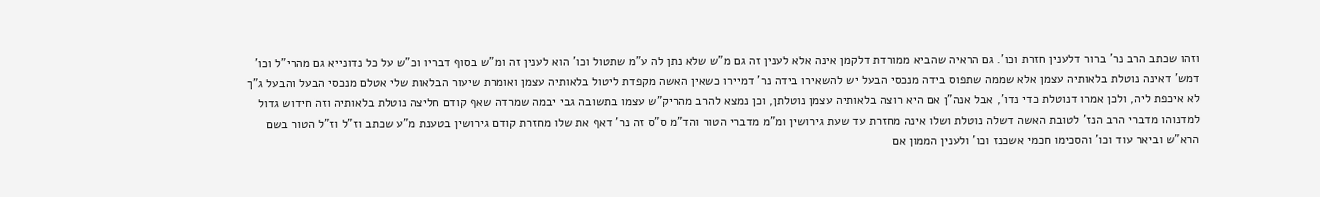וזהו שכתב הרב נר' ברור דלענין חזרת וכו'. גם הראיה שהביא ממורדת דלקמן אינה אלא לענין זה גם מ"ש שלא נתן לה ע"מ שתטול וכו' הוא לענין זה ומ"ש בסוף דבריו וכ"ש על כל נדונייא גם מהרי"ל וכו' דמש' דאינה נוטלת בלאותיה עצמן אלא שממה שתפוס בידה מנכסי הבעל יש להשאירו בידה נר' דמיירו כשאין האשה מקפדת ליטול בלאותיה עצמן ואומרת שיעור הבלאות שלי אטלם מנכסי הבעל והבעל ג"ך לא איכפת ליה, ולכן אמרו דנוטלת כדי נדו', אבל אנה"ן אם היא רוצה בלאותיה עצמן נוטלתן, וכן נמצא להרב מהריק"ש עצמו בתשובה גבי יבמה שמרדה שאף קודם חליצה נוטלת בלאותיה וזה חידוש גדול למדנוהו מדברי הרב הנז' לטובת האשה דשלה נוטלת ושלו אינה מחזרת עד שעת גירושין ומ"מ מדברי הטור והד"מ ס"ס זה נר' דאף את שלו מחזרת קודם גירושין בטענת מ"ע שכתב וז"ל וז"ל הטור בשם הרא"ש וביאר עוד וכו' והסכימו חכמי אשכנז וכו' ולענין הממון אם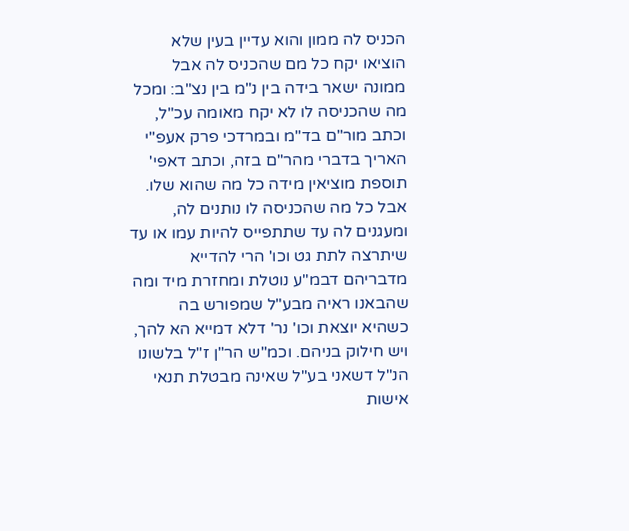הכניס לה ממון והוא עדיין בעין שלא הוציאו יקח כל מם שהכניס לה אבל ממונה ישאר בידה בין נ"מ בין נצ"ב: ומכל מה שהכניסה לו לא יקח מאומה עכ"ל, וכתב מור"ם בד"מ ובמרדכי פרק אעפ"י האריך בדברי מהר"ם בזה, וכתב דאפי' תוספת מוציאין מידה כל מה שהוא שלו. אבל כל מה שהכניסה לו נותנים לה, ומעגנים לה עד שתתפייס להיות עמו או עד שיתרצה לתת גט וכו' הרי להדייא מדבריהם דבמ"ע נוטלת ומחזרת מיד ומה שהבאנו ראיה מבע"ל שמפורש בה כשהיא יוצאת וכו' נר' דלא דמייא הא להך, ויש חילוק בניהם. וכמ"ש הר"ן ז"ל בלשונו הנ"ל דשאני בע"ל שאינה מבטלת תנאי אישות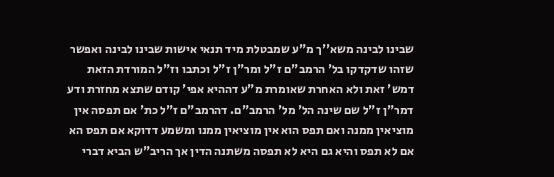שבינו לבינה משא''ך מ"ע שמבטלת מיד תנאי אישות שבינו לבינה ואפשר שזהו שדקדקו בל' הרמב"ם ז"ל ומר"ן ז"ל וכתבו וז"ל המורדת הזאת דמש' זאת ולא האחרת שאומרת מ"ע דההיא אפי' קודם שתצא מחזרת ודע דמר"ן ז"ל שם שינה הל' מל' הרמב"ם. דהרמב"ם ז"ל כת' אם תפסה אין מוציאין ממנה ואם תפס הוא אין מוציאין ממנו ומשמע דדוקא אם תפס הא אם לא תפס והיא גם היא לא תפסה משתנה הדין אך הריב"ש הביא דברי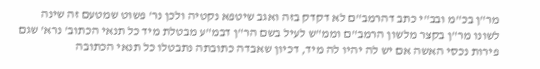מר"ן בכ"מ ובב"י כתב דהרמב"ם לא דקדק בזה ואגב שיטפא נקטיה ולכן נר' פשוט שמטעם זה שינה לשונו מר"ן בקצר מלשון הרמב"ם וממ"ש לעיל בשם הר"ן דבמ"ע מבטלת מיד כל תנאי הכתוב' נרא' שגם פירות נכסי האשה אם יש לה יהיו לה מיד, דכיון שאבדה כתובתה נתבטלו כל תנאי הכתובה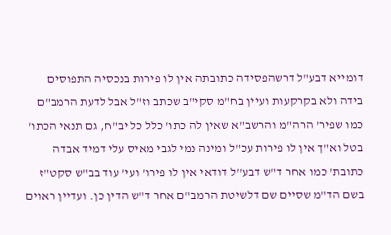דומייא דבע"ל דרשהפסידה כתובתה אין לו פירות בנכסיה התפוסים בידה ולא בקרקעות ועיין בח"מ סקי"ב שכתב וז"ל אבל לדעת הרמב"ם כמו שפיר' הרה"מ והרשב"א שאין לה כתו' כלל כל יב"ח, גם תנאי הכתו' בטל וא"ך אין לו פירות עכ"ל ומינה נמי לגבי מאיס עלי דמיד אבדה כתובת' כמו אחר ד"ש דבע''ל דודאי אין לו פירו' ועי' עוד בב"ש סקט"ז בשם הד"מ שסיים שם דלשיטת הרמב"ם אחר ד"ש הדין כן. ועדיין ראוים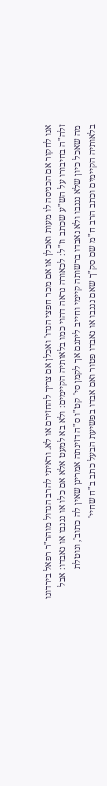אנו לחקור אם הכניסה לו מעות ואכלן או אם מכר חפצי הנדו' ואכלן אם צריך להחזירם או לא. וראיתי להרב הגדול מוהר"ר רפאל בירדוגו זלה"ה בחיבורו על הש"ע שכתב וז"ל: לכאורה נראה דהוי כמו בלאותיה הקיימים: ולא בא למעט אלא אם כלו או נגנבו או נאבדו: אבל מה שאכל כיון שלא נגנבו ולא נאבדו ברשותה קיימי וחייב ליתנם אך לקמן סי' קט"ו ס"ה דזינתה אמרינן שאין לה כתוב', ונוטלת בלאותיה הקיימים וכתב הרב ח"מ שם סק"ך שאם נגנבו או נאבדו פטור ואם אבדו בפשיעת הבעל כתב ב"ח שחיי'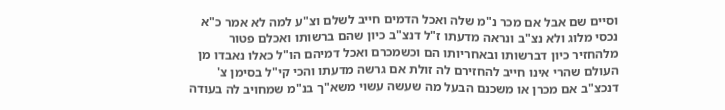וסיים שם אבל אם מכר נ"מ שלה ואכל הדמים חייב לשלם וצ"ע למה לא אמר כ"א נכסי מלוג ולא נצ"ב ונראה מדעתו ז"ל דנצ"ב כיון שהם ברשותו ואכלם פטור מלהחזיר כיון דברשותו ובאחריותו הם וכשמכרם ואכל דמיהם הו"ל כאלו נאבדו מן העולם שהרי אינו חייב להחזירם לה זולת אם גרשה מדעתו והכי קי"ל בסימן צ' דנכצ"ב אם מכרן או משכנם הבעל מה שעשה עשוי משא"ך בנ"מ שמחויב לה בעודה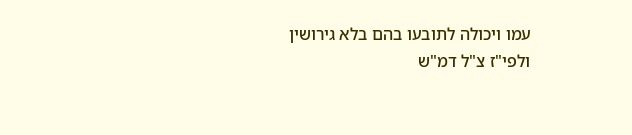עמו ויכולה לתובעו בהם בלא גירושין ולפי"ז צ"ל דמ"ש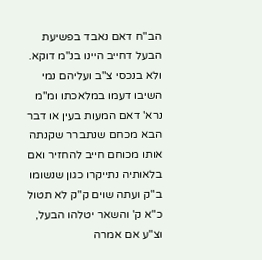הב"ח דאם נאבד בפשיעת הבעל דחייב היינו בנ"מ דוקא. ולא בנכסי צ"ב ועליהם נמי השיבו דעמו במלאכתו ומ"מ נרא' דאם המעות בעין או דבר הבא מכחם שנתברר שקנתה אותו מכוחם חייב להחזיר ואם בלאותיה נתייקרו כגון שנשומו ב"ק ועתה שוים ק"ק לא תטול כ"א ק' והשאר יטלהו הבעל, וצ"ע אם אמרה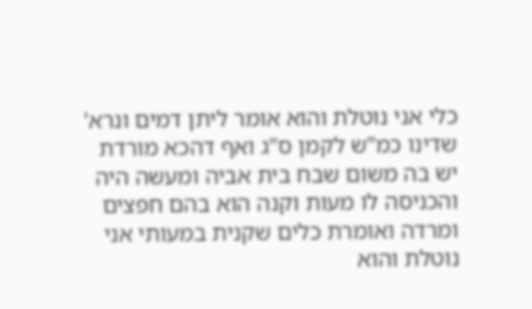כלי אני נוטלת והוא אומר ליתן דמים ונרא' שדינו כמ"ש לקמן ס"ג ואף דהכא מורדת יש בה משום שבח בית אביה ומעשה היה והכניסה לו מעות וקנה הוא בהם חפצים ומרדה ואומרת כלים שקנית במעותי אני נוטלת והוא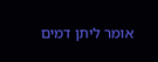אומר ליתן דמים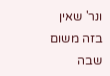ונר' שאין בזה משום שבה